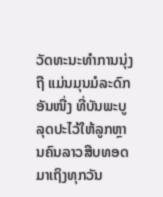ວັດທະນະທຳການນຸ່ງຖື ແມ່ນມຸນມໍລະດົກອັນໜື່ງ ທີ່ບັນພະບູລຸດປະໄວ້ໃຫ້ລູກຫຼານຄົນລາວສືບທອດມາເຖິງທຸກວັນ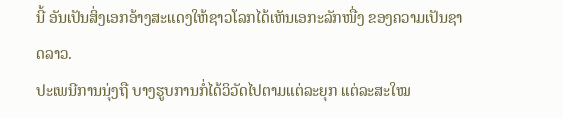ນີ້ ອັນເປັນສິ່ງເອກອ້າງສະແດງໃຫ້ຊາວໂລກໄດ້ເຫັນເອກະລັກໜື່ງ ຂອງຄວາມເປັນຊາດລາວ.
ປະເພນີການນຸ່ງຖື ບາງຮູບການກໍ່ໄດ້ວິວັດໄປຕາມແຕ່ລະຍຸກ ແຕ່ລະສະໃໝ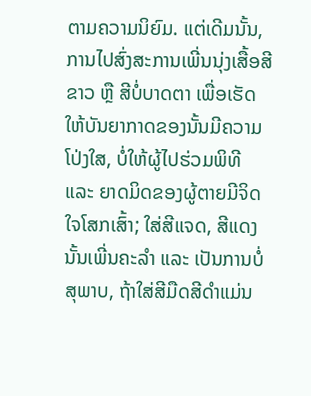ຕາມຄວາມນິຍົມ. ແຕ່ເດີມນັ້ນ, ການໄປສົ່ງສະການເພີ່ນນຸ່ງເສື້ອສີຂາວ ຫຼື ສີບໍ່ບາດຕາ ເພື່ອເຮັດໃຫ້ບັນຍາກາດຂອງນັ້ນມີຄວາມໂປ່ງໃສ, ບໍ່ໃຫ້ຜູ້ໄປຮ່ວມພິທີ ແລະ ຍາດມິດຂອງຜູ້ຕາຍມີຈິດໃຈໂສກເສົ້າ; ໃສ່ສີແຈດ, ສີແດງ ນັ້ນເພີ່ນຄະລຳ ແລະ ເປັນການບໍ່ສຸພາບ, ຖ້າໃສ່ສີມືດສີດໍາແມ່ນ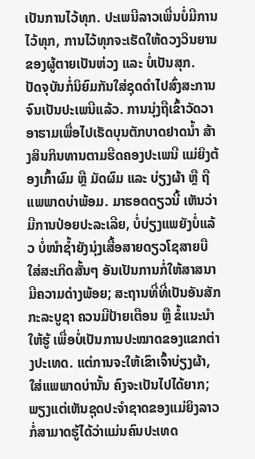ເປັນການໄວ້ທຸກ. ປະເພນີລາວເພີ່ນບໍ່ມີການໄວ້ທຸກ, ການໄວ້ທຸກຈະເຮັດໃຫ້ດວງວິນຍານຂອງຜູ້ຕາຍເປັນຫ່ວງ ແລະ ບໍ່ເປັນສຸກ.
ປັດຈຸບັນກໍ່ນິຍົມກັນໃສ່ຊຸດດຳໄປສົ່ງສະການ ຈົນເປັນປະເພນີແລ້ວ. ການນຸ່ງຖືເຂົ້າວັດວາອາຮາມເພື່ອໄປເຮັດບຸນຕັກບາດຢາດນໍ້າ ສ້າງສິນກິນທານຕາມຮີດຄອງປະເພນີ ແມ່ຍິງຕ້ອງເກົ້າຜົມ ຫຼື ມັດຜົມ ແລະ ບ່ຽງຜ້າ ຫຼື ຖືແພພາດບ່າພ້ອມ. ມາຮອດດຽວນີ້ ເຫັນວ່າມີການປ່ອຍປະລະເລີຍ, ບໍ່ບ່ຽງແພຍັງບໍ່ແລ້ວ ບໍ່ໜໍາຊ້ຳຍັງນຸ່ງເສື້ອສາຍດຽວໂຊສາຍບື ໃສ່ສະເກິດສັ້ນໆ ອັນເປັນການກໍ່ໃຫ້ສາສນາມີຄວາມດ່າງພ້ອຍ; ສະຖານທີ່ທີ່ເປັນອັນສັກກະລະບູຊາ ຄວນມີປ້າຍເຕືອນ ຫຼື ຂໍ້ແນະນຳໃຫ້ຮູ້ ເພື່ອບໍ່ເປັນການປະໝາດຂອງແຂກຕ່າງປະເທດ. ແຕ່ການຈະໃຫ້ເຂົາເຈົ້າບ່ຽງຜ້າ, ໃສ່ແພພາດບ່ານັ້ນ ຄົງຈະເປັນໄປໄດ້ຍາກ; ພຽງແຕ່ເຫັນຊຸດປະຈຳຊາດຂອງແມ່ຍິງລາວ ກໍ່ສາມາດຮູ້ໄດ້ວ່າແມ່ນຄົນປະເທດ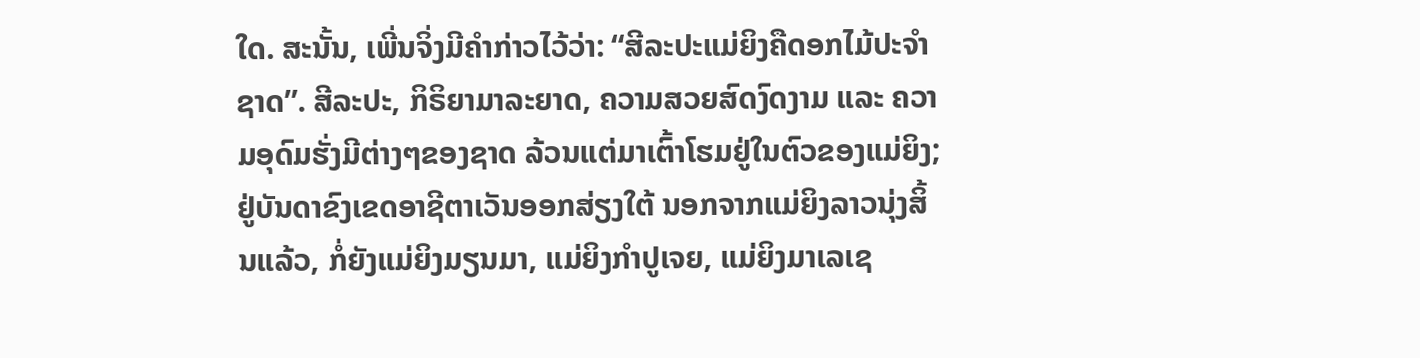ໃດ. ສະນັ້ນ, ເພີ່ນຈິ່ງມີຄຳກ່າວໄວ້ວ່າ: “ສີລະປະແມ່ຍິງຄືດອກໄມ້ປະຈຳຊາດ”. ສີລະປະ, ກິຣິຍາມາລະຍາດ, ຄວາມສວຍສົດງົດງາມ ແລະ ຄວາມອຸດົມຮັ່ງມີຕ່າງໆຂອງຊາດ ລ້ວນແຕ່ມາເຕົ້າໂຮມຢູ່ໃນຕົວຂອງແມ່ຍິງ; ຢູ່ບັນດາຂົງເຂດອາຊີຕາເວັນອອກສ່ຽງໃຕ້ ນອກຈາກແມ່ຍິງລາວນຸ່ງສິ້ນແລ້ວ, ກໍ່ຍັງແມ່ຍິງມຽນມາ, ແມ່ຍິງກຳປູເຈຍ, ແມ່ຍິງມາເລເຊ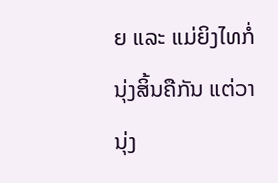ຍ ແລະ ແມ່ຍິງໄທກໍ່ນຸ່ງສິ້ນຄືກັນ ແຕ່ວານຸ່ງ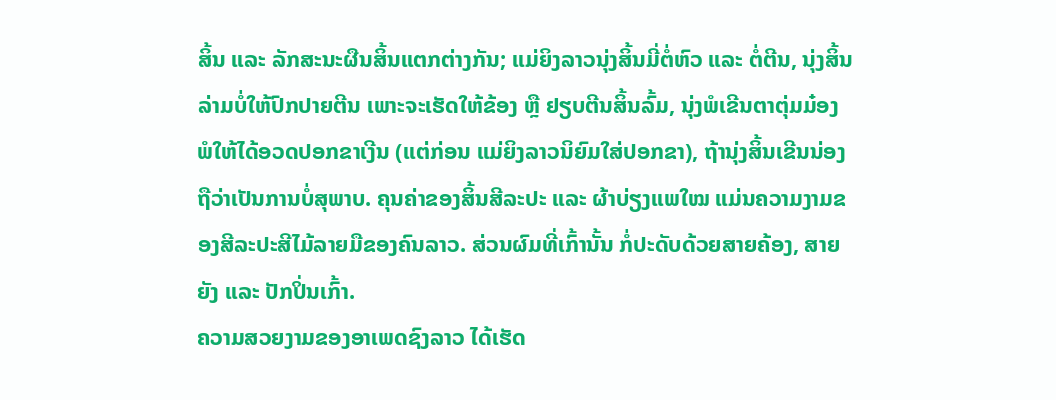ສິ້ນ ແລະ ລັກສະນະຜືນສິ້ນແຕກຕ່າງກັນ; ແມ່ຍິງລາວນຸ່ງສິ້ນມີ່ຕໍ່ຫົວ ແລະ ຕໍ່ຕີນ, ນຸ່ງສິ້ນລ່າມບໍ່ໃຫ້ປົກປາຍຕີນ ເພາະຈະເຮັດໃຫ້ຂ້ອງ ຫຼື ຢຽບຕີນສິ້ນລົ້ມ, ນຸ່ງພໍເຂີນຕາຕຸ່ມມ໋ອງ ພໍໃຫ້ໄດ້ອວດປອກຂາເງີນ (ແຕ່ກ່ອນ ແມ່ຍິງລາວນິຍົມໃສ່ປອກຂາ), ຖ້ານຸ່ງສິ້ນເຂີນນ່ອງຖືວ່າເປັນການບໍ່ສຸພາບ. ຄຸນຄ່າຂອງສິ້ນສີລະປະ ແລະ ຜ້າບ່ຽງແພໃໝ ແມ່ນຄວາມງາມຂອງສີລະປະສີໄມ້ລາຍມືຂອງຄົນລາວ. ສ່ວນຜົມທີ່ເກົ້ານັ້ນ ກໍ່ປະດັບດ້ວຍສາຍຄ້ອງ, ສາຍຍັງ ແລະ ປັກປິ່ນເກົ້າ.
ຄວາມສວຍງາມຂອງອາເພດຊົງລາວ ໄດ້ເຮັດ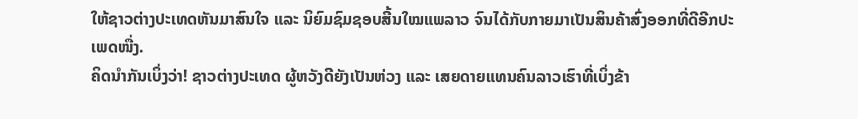ໃຫ້ຊາວຕ່າງປະເທດຫັນມາສົນໃຈ ແລະ ນິຍົມຊົມຊອບສີ້ນໃໝແພລາວ ຈົນໄດ້ກັບກາຍມາເປັນສິນຄ້າສົ່ງອອກທີ່ດີອີກປະເພດໜື່ງ.
ຄິດນຳກັນເບິ່ງວ່າ! ຊາວຕ່າງປະເທດ ຜູ້ຫວັງດີຍັງເປັນຫ່ວງ ແລະ ເສຍດາຍແທນຄົນລາວເຮົາທີ່ເບິ່ງຂ້າ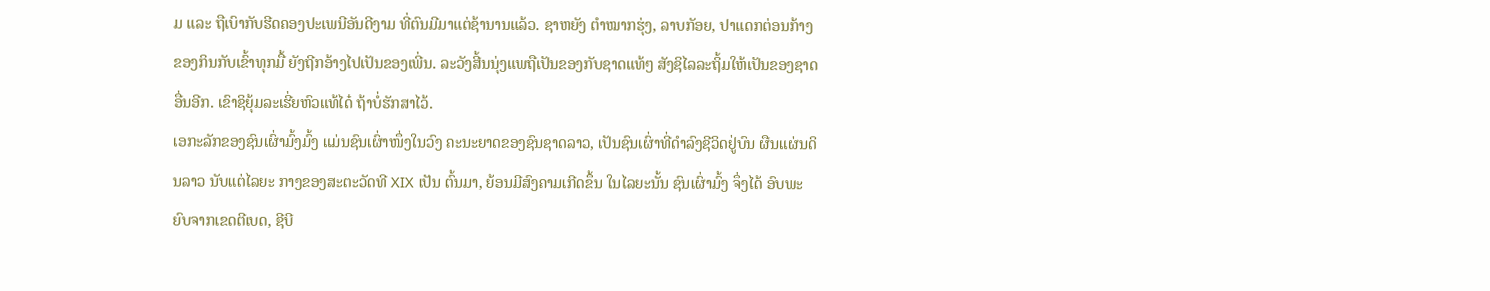ມ ແລະ ຖືເບົາກັບຮີດຄອງປະເພນີອັນດີງາມ ທີ່ຕົນມີມາແຕ່ຊ້ານານແລ້ວ. ຊາຫຍັງ ຕຳໝາກຮຸ່ງ, ລາບກັອຍ, ປາແດກຕ່ອນກ້າງຂອງກິນກັບເຂົ້າທຸກມື້ ຍັງຖີກອ້າງໄປເປັນຂອງເພີ່ນ. ລະວັງສີ້ນນຸ່ງແພຖືເປັນຂອງກັບຊາດແທ້ໆ ສັງຊິໄລລະຖິ້ມໃຫ້ເປັນຂອງຊາດອື່ນອີກ. ເຂົາຊິຍຸ້ມລະເຮີ່ຍຫົວແທ້ໄດ໋ ຖ້າບໍ່ຮັກສາໄວ້.
ເອກະລັກຂອງຊົນເຜົ່າມົ້ງມົ້ງ ແມ່ນຊົນເຜົ່າໜຶ່ງໃນວົງ ຄະນະຍາດຂອງຊົນຊາດລາວ, ເປັນຊົນເຜົ່າທີ່ດໍາລົງຊີວິດຢູ່ບົນ ຜືນແຜ່ນດິນລາວ ນັບແຕ່ໄລຍະ ກາງຂອງສະຕະວັດທີ XIX ເປັນ ຕົ້ນມາ, ຍ້ອນມີສົງຄາມເກີດຂຶ້ນ ໃນໄລຍະນັ້ນ ຊົນເຜົ່າມົ້ງ ຈຶ່ງໄດ້ ອົບພະຍົບຈາກເຂດຕີເບດ, ຊີບີ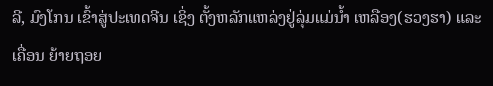ລີ, ມົງໂກນ ເຂົ້າສູ່ປະເທດຈີນ ເຊິ່ງ ຕັ້ງຫລັກແຫລ່ງຢູ່ລຸ່ມແມ່ນ້ຳ ເຫລືອງ(ຮວງຮາ) ແລະ ເຄື່ອນ ຍ້າຍຖອຍ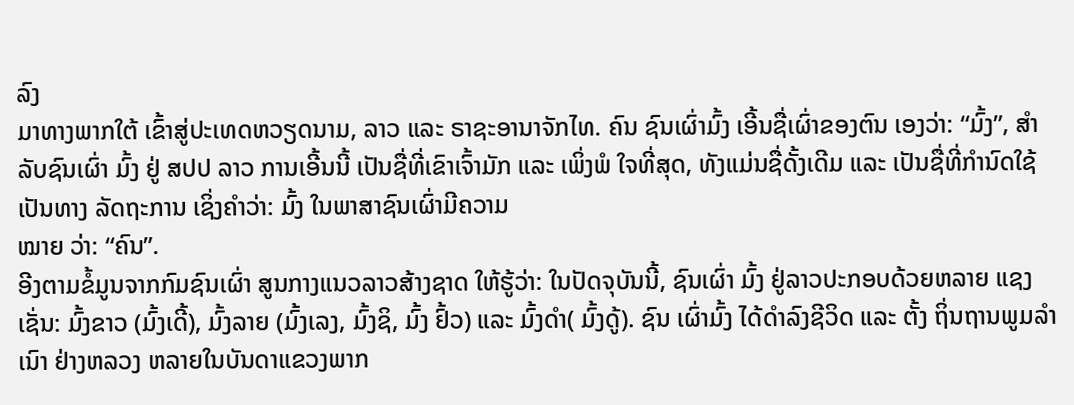ລົງ
ມາທາງພາກໃຕ້ ເຂົ້າສູ່ປະເທດຫວຽດນາມ, ລາວ ແລະ ຣາຊະອານາຈັກໄທ. ຄົນ ຊົນເຜົ່າມົ້ງ ເອີ້ນຊື່ເຜົ່າຂອງຕົນ ເອງວ່າ: “ມົ້ງ”, ສໍາລັບຊົນເຜົ່າ ມົ້ງ ຢູ່ ສປປ ລາວ ການເອີ້ນນີ້ ເປັນຊື່ທີ່ເຂົາເຈົ້າມັກ ແລະ ເພິ່ງພໍ ໃຈທີ່ສຸດ, ທັງແມ່ນຊື່ດັ້ງເດີມ ແລະ ເປັນຊື່ທີ່ກໍານົດໃຊ້ເປັນທາງ ລັດຖະການ ເຊິ່ງຄໍາວ່າ: ມົ້ງ ໃນພາສາຊົນເຜົ່າມີຄວາມ
ໝາຍ ວ່າ: “ຄົນ”.
ອີງຕາມຂໍ້ມູນຈາກກົມຊົນເຜົ່າ ສູນກາງແນວລາວສ້າງຊາດ ໃຫ້ຮູ້ວ່າ: ໃນປັດຈຸບັນນີ້, ຊົນເຜົ່າ ມົ້ງ ຢູ່ລາວປະກອບດ້ວຍຫລາຍ ແຊງ ເຊັ່ນ: ມົ້ງຂາວ (ມົ້ງເດີ້), ມົ້ງລາຍ (ມົ້ງເລງ, ມົ້ງຊິ, ມົ້ງ ຢົ້ວ) ແລະ ມົ້ງດໍາ( ມົ້ງດູ້). ຊົນ ເຜົ່າມົ້ງ ໄດ້ດໍາລົງຊີວິດ ແລະ ຕັ້ງ ຖິ່ນຖານພູມລໍາເນົາ ຢ່າງຫລວງ ຫລາຍໃນບັນດາແຂວງພາກ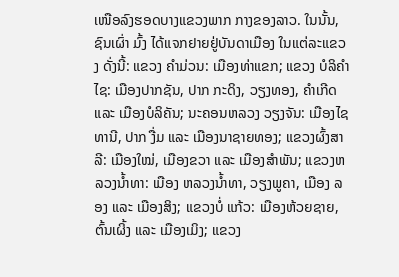ເໜືອລົງຮອດບາງແຂວງພາກ ກາງຂອງລາວ. ໃນນັ້ນ, ຊົນເຜົ່າ ມົ້ງ ໄດ້ແຈກຢາຍຢູ່ບັນດາເມືອງ ໃນແຕ່ລະແຂວງ ດັ່ງນີ້: ແຂວງ ຄຳມ່ວນ: ເມືອງທ່າແຂກ; ແຂວງ ບໍລິຄໍາໄຊ: ເມືອງປາກຊັນ, ປາກ ກະດິງ, ວຽງທອງ, ຄໍາເກີດ ແລະ ເມືອງບໍລິຄັນ; ນະຄອນຫລວງ ວຽງຈັນ: ເມືອງໄຊທານີ, ປາກ ງື່ມ ແລະ ເມືອງນາຊາຍທອງ; ແຂວງຜົ້ງສາລີ: ເມືອງໃໝ່, ເມືອງຂວາ ແລະ ເມືອງສໍາພັນ; ແຂວງຫລວງນໍ້າທາ: ເມືອງ ຫລວງນ້ຳທາ, ວຽງພູຄາ, ເມືອງ ລອງ ແລະ ເມືອງສິງ; ແຂວງບໍ່ ແກ້ວ: ເມືອງຫ້ວຍຊາຍ, ຕົ້ນເຜິ້ງ ແລະ ເມືອງເມິງ; ແຂວງ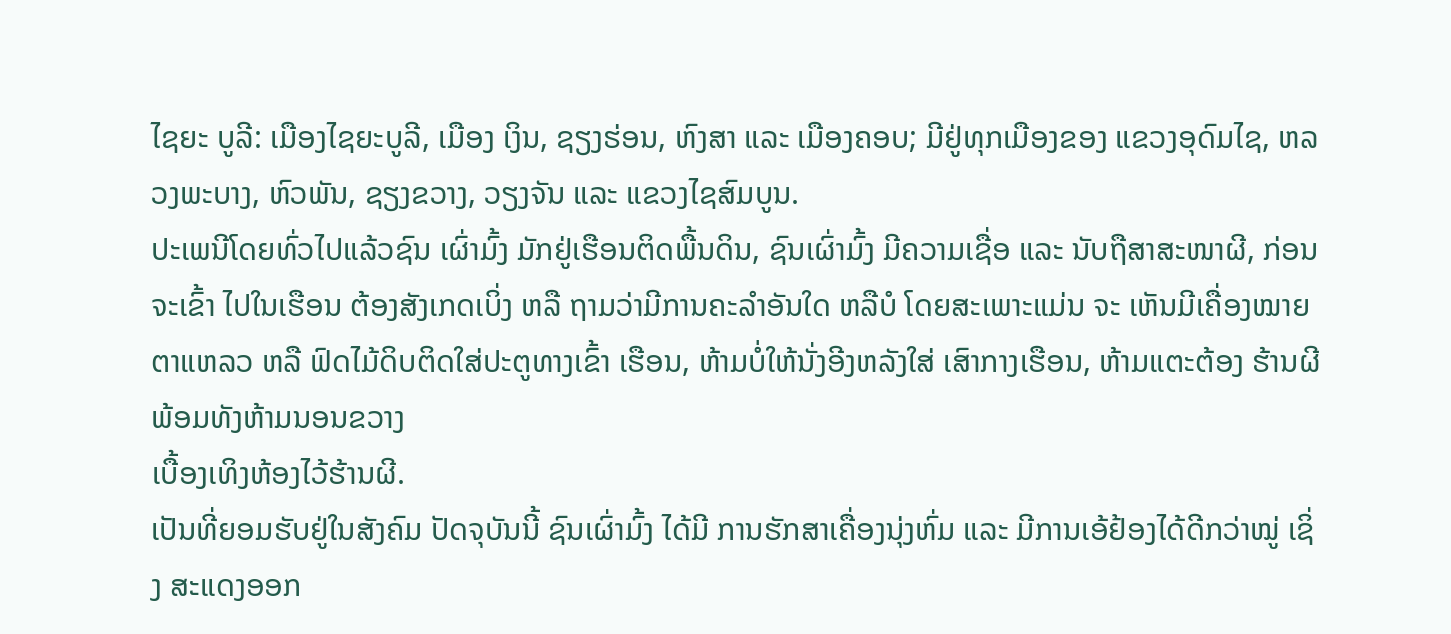ໄຊຍະ ບູລີ: ເມືອງໄຊຍະບູລີ, ເມືອງ ເງິນ, ຊຽງຮ່ອນ, ຫົງສາ ແລະ ເມືອງຄອບ; ມີຢູ່ທຸກເມືອງຂອງ ແຂວງອຸດົມໄຊ, ຫລວງພະບາງ, ຫົວພັນ, ຊຽງຂວາງ, ວຽງຈັນ ແລະ ແຂວງໄຊສົມບູນ.
ປະເພນີໂດຍທົ່ວໄປແລ້ວຊົນ ເຜົ່າມົ້ງ ມັກຢູ່ເຮືອນຕິດພື້ນດິນ, ຊົນເຜົ່າມົ້ງ ມີຄວາມເຊື່ອ ແລະ ນັບຖືສາສະໜາຜີ, ກ່ອນຈະເຂົ້າ ໄປໃນເຮືອນ ຕ້ອງສັງເກດເບິ່ງ ຫລື ຖາມວ່າມີການຄະລໍາອັນໃດ ຫລືບໍ ໂດຍສະເພາະແມ່ນ ຈະ ເຫັນມີເຄື່ອງໝາຍຕາແຫລວ ຫລື ຟົດໄມ້ດິບຕິດໃສ່ປະຕູທາງເຂົ້າ ເຮືອນ, ຫ້າມບໍ່ໃຫ້ນັ່ງອີງຫລັງໃສ່ ເສົາກາງເຮືອນ, ຫ້າມແຕະຕ້ອງ ຮ້ານຜີ ພ້ອມທັງຫ້າມນອນຂວາງ
ເບື້ອງເທິງຫ້ອງໄວ້ຮ້ານຜີ.
ເປັນທີ່ຍອມຮັບຢູ່ໃນສັງຄົມ ປັດຈຸບັນນີ້ ຊົນເຜົ່າມົ້ງ ໄດ້ມີ ການຮັກສາເຄື່ອງນຸ່ງຫົ່ມ ແລະ ມີການເອ້ຢ້ອງໄດ້ດີກວ່າໝູ່ ເຊິ່ງ ສະແດງອອກ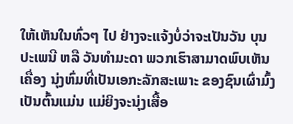ໃຫ້ເຫັນໃນທົ່ວໆ ໄປ ຢ່າງຈະແຈ້ງບໍ່ວ່າຈະເປັນວັນ ບຸນປະເພນີ ຫລື ວັນທໍາມະດາ ພວກເຮົາສາມາດພົບເຫັນເຄື່ອງ ນຸ່ງຫົ່ມທີ່ເປັນເອກະລັກສະເພາະ ຂອງຊົນເຜົ່າມົ້ງ ເປັນຕົ້ນແມ່ນ ແມ່ຍິງຈະນຸ່ງເສື້ອ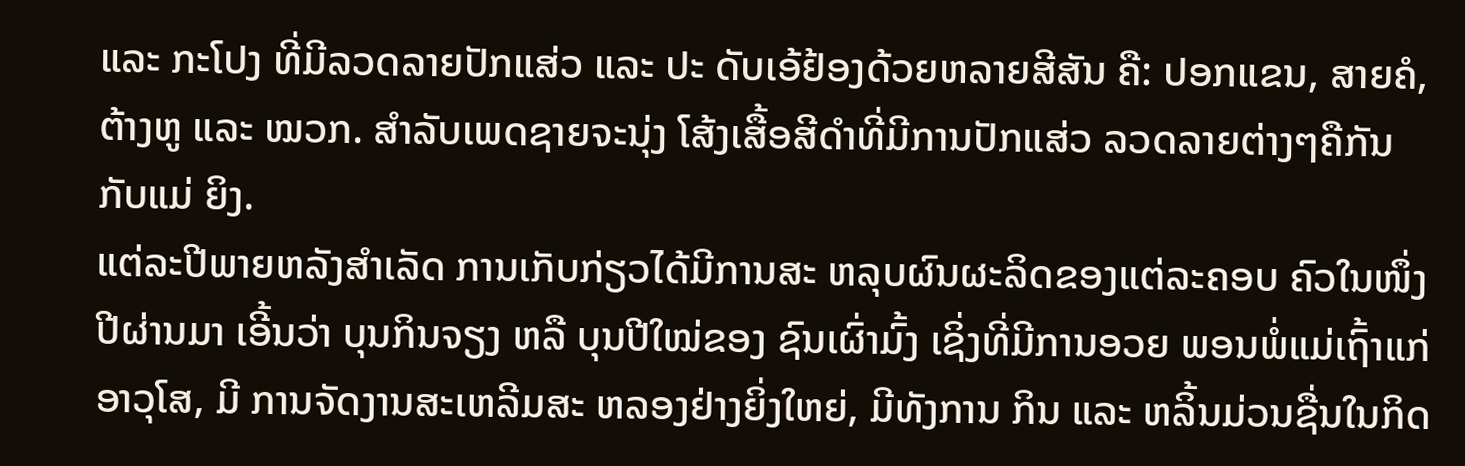ແລະ ກະໂປງ ທີ່ມີລວດລາຍປັກແສ່ວ ແລະ ປະ ດັບເອ້ຢ້ອງດ້ວຍຫລາຍສີສັນ ຄື: ປອກແຂນ, ສາຍຄໍ, ຕ້າງຫູ ແລະ ໝວກ. ສໍາລັບເພດຊາຍຈະນຸ່ງ ໂສ້ງເສື້ອສີດໍາທີ່ມີການປັກແສ່ວ ລວດລາຍຕ່າງໆຄືກັນກັບແມ່ ຍິງ.
ແຕ່ລະປີພາຍຫລັງສໍາເລັດ ການເກັບກ່ຽວໄດ້ມີການສະ ຫລຸບຜົນຜະລິດຂອງແຕ່ລະຄອບ ຄົວໃນໜຶ່ງປີຜ່ານມາ ເອີ້ນວ່າ ບຸນກິນຈຽງ ຫລື ບຸນປີໃໝ່ຂອງ ຊົນເຜົ່າມົ້ງ ເຊິ່ງທີ່ມີການອວຍ ພອນພໍ່ແມ່ເຖົ້າແກ່ອາວຸໂສ, ມີ ການຈັດງານສະເຫລີມສະ ຫລອງຢ່າງຍິ່ງໃຫຍ່, ມີທັງການ ກິນ ແລະ ຫລິ້ນມ່ວນຊື່ນໃນກິດ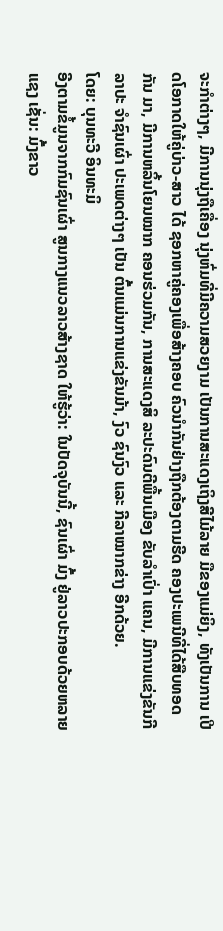ຈະກໍາຕ່າງໆ, ມີການນຸ່ງຖືເຄື່ອງ ນຸ່ງຫົ່ມທີ່ມີຄວາມສວຍງາມ ເປັນການສະແດງເຖິງສີໄມ້ລາຍ ມືຂອງແມ່ຍິງ, ທັງເປັນການ ເປີດໂອກາດໃຫ້ຄູ່ບ່າວ-ສາວ ໄດ້ ຊອກຫາຄູ່ຄອງເພື່ອສ້າງຄອບ ຄົວນໍາກັນຢ່າງຖືກຕ້ອງຕາມຮີດ ຄອງປະເພນີທີ່ໄດ້ສືບທອດກັນ ມາ, ມີການຫລິ້ນໂຍນໝາກ ຄອນຮ່ວມກັນ, ການສະແດງສິ ລະປະດົນຕີພື້ນເມືອງ ຂັບລຳເປົ່າ ແຄນ, ມີການແຂ່ງຂັນກີລາປະ ຈຳຊົນເຜົ່າ ປະເພດຕ່າງໆ ເປັນ ຕົ້ນແມ່ນການແຂ່ງຂັນມ້າ, ງົວ ຊົນງົວ ແລະ ກີລາໝາກຂ່າງ ອີກດ້ວຍ.
ໂດຍ: ບຸນທະວີ ອິນທະມິ
ອີງຕາມຂໍ້ມູນຈາກກົມຊົນເຜົ່າ ສູນກາງແນວລາວສ້າງຊາດ ໃຫ້ຮູ້ວ່າ: ໃນປັດຈຸບັນນີ້, ຊົນເຜົ່າ ມົ້ງ ຢູ່ລາວປະກອບດ້ວຍຫລາຍ ແຊງ ເຊັ່ນ: ມົ້ງຂາວ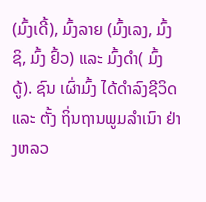(ມົ້ງເດີ້), ມົ້ງລາຍ (ມົ້ງເລງ, ມົ້ງຊິ, ມົ້ງ ຢົ້ວ) ແລະ ມົ້ງດໍາ( ມົ້ງດູ້). ຊົນ ເຜົ່າມົ້ງ ໄດ້ດໍາລົງຊີວິດ ແລະ ຕັ້ງ ຖິ່ນຖານພູມລໍາເນົາ ຢ່າງຫລວ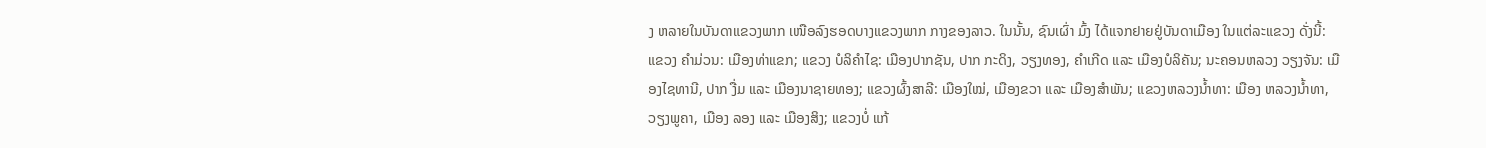ງ ຫລາຍໃນບັນດາແຂວງພາກ ເໜືອລົງຮອດບາງແຂວງພາກ ກາງຂອງລາວ. ໃນນັ້ນ, ຊົນເຜົ່າ ມົ້ງ ໄດ້ແຈກຢາຍຢູ່ບັນດາເມືອງ ໃນແຕ່ລະແຂວງ ດັ່ງນີ້: ແຂວງ ຄຳມ່ວນ: ເມືອງທ່າແຂກ; ແຂວງ ບໍລິຄໍາໄຊ: ເມືອງປາກຊັນ, ປາກ ກະດິງ, ວຽງທອງ, ຄໍາເກີດ ແລະ ເມືອງບໍລິຄັນ; ນະຄອນຫລວງ ວຽງຈັນ: ເມືອງໄຊທານີ, ປາກ ງື່ມ ແລະ ເມືອງນາຊາຍທອງ; ແຂວງຜົ້ງສາລີ: ເມືອງໃໝ່, ເມືອງຂວາ ແລະ ເມືອງສໍາພັນ; ແຂວງຫລວງນໍ້າທາ: ເມືອງ ຫລວງນ້ຳທາ, ວຽງພູຄາ, ເມືອງ ລອງ ແລະ ເມືອງສິງ; ແຂວງບໍ່ ແກ້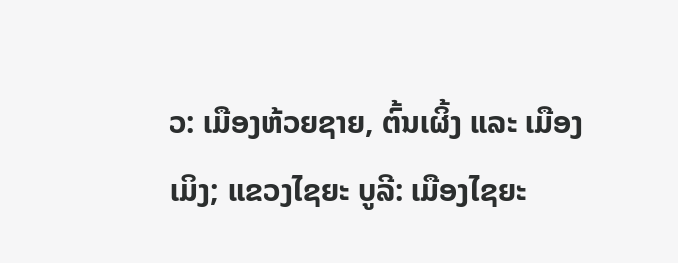ວ: ເມືອງຫ້ວຍຊາຍ, ຕົ້ນເຜິ້ງ ແລະ ເມືອງເມິງ; ແຂວງໄຊຍະ ບູລີ: ເມືອງໄຊຍະ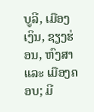ບູລີ, ເມືອງ ເງິນ, ຊຽງຮ່ອນ, ຫົງສາ ແລະ ເມືອງຄອບ; ມີ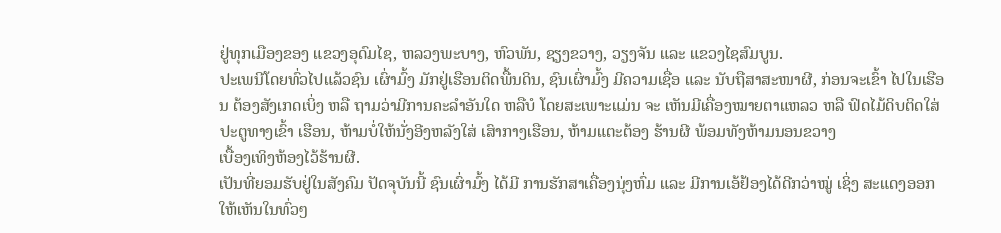ຢູ່ທຸກເມືອງຂອງ ແຂວງອຸດົມໄຊ, ຫລວງພະບາງ, ຫົວພັນ, ຊຽງຂວາງ, ວຽງຈັນ ແລະ ແຂວງໄຊສົມບູນ.
ປະເພນີໂດຍທົ່ວໄປແລ້ວຊົນ ເຜົ່າມົ້ງ ມັກຢູ່ເຮືອນຕິດພື້ນດິນ, ຊົນເຜົ່າມົ້ງ ມີຄວາມເຊື່ອ ແລະ ນັບຖືສາສະໜາຜີ, ກ່ອນຈະເຂົ້າ ໄປໃນເຮືອນ ຕ້ອງສັງເກດເບິ່ງ ຫລື ຖາມວ່າມີການຄະລໍາອັນໃດ ຫລືບໍ ໂດຍສະເພາະແມ່ນ ຈະ ເຫັນມີເຄື່ອງໝາຍຕາແຫລວ ຫລື ຟົດໄມ້ດິບຕິດໃສ່ປະຕູທາງເຂົ້າ ເຮືອນ, ຫ້າມບໍ່ໃຫ້ນັ່ງອີງຫລັງໃສ່ ເສົາກາງເຮືອນ, ຫ້າມແຕະຕ້ອງ ຮ້ານຜີ ພ້ອມທັງຫ້າມນອນຂວາງ
ເບື້ອງເທິງຫ້ອງໄວ້ຮ້ານຜີ.
ເປັນທີ່ຍອມຮັບຢູ່ໃນສັງຄົມ ປັດຈຸບັນນີ້ ຊົນເຜົ່າມົ້ງ ໄດ້ມີ ການຮັກສາເຄື່ອງນຸ່ງຫົ່ມ ແລະ ມີການເອ້ຢ້ອງໄດ້ດີກວ່າໝູ່ ເຊິ່ງ ສະແດງອອກໃຫ້ເຫັນໃນທົ່ວໆ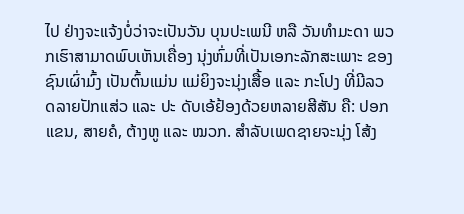ໄປ ຢ່າງຈະແຈ້ງບໍ່ວ່າຈະເປັນວັນ ບຸນປະເພນີ ຫລື ວັນທໍາມະດາ ພວກເຮົາສາມາດພົບເຫັນເຄື່ອງ ນຸ່ງຫົ່ມທີ່ເປັນເອກະລັກສະເພາະ ຂອງຊົນເຜົ່າມົ້ງ ເປັນຕົ້ນແມ່ນ ແມ່ຍິງຈະນຸ່ງເສື້ອ ແລະ ກະໂປງ ທີ່ມີລວດລາຍປັກແສ່ວ ແລະ ປະ ດັບເອ້ຢ້ອງດ້ວຍຫລາຍສີສັນ ຄື: ປອກແຂນ, ສາຍຄໍ, ຕ້າງຫູ ແລະ ໝວກ. ສໍາລັບເພດຊາຍຈະນຸ່ງ ໂສ້ງ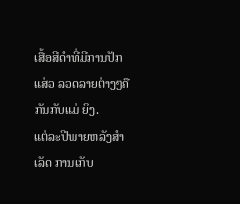ເສື້ອສີດໍາທີ່ມີການປັກແສ່ວ ລວດລາຍຕ່າງໆຄືກັນກັບແມ່ ຍິງ.
ແຕ່ລະປີພາຍຫລັງສໍາເລັດ ການເກັບ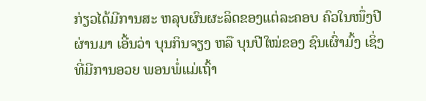ກ່ຽວໄດ້ມີການສະ ຫລຸບຜົນຜະລິດຂອງແຕ່ລະຄອບ ຄົວໃນໜຶ່ງປີຜ່ານມາ ເອີ້ນວ່າ ບຸນກິນຈຽງ ຫລື ບຸນປີໃໝ່ຂອງ ຊົນເຜົ່າມົ້ງ ເຊິ່ງທີ່ມີການອວຍ ພອນພໍ່ແມ່ເຖົ້າ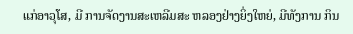ແກ່ອາວຸໂສ, ມີ ການຈັດງານສະເຫລີມສະ ຫລອງຢ່າງຍິ່ງໃຫຍ່, ມີທັງການ ກິນ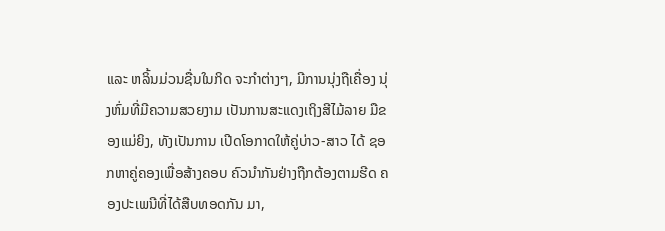ແລະ ຫລິ້ນມ່ວນຊື່ນໃນກິດ ຈະກໍາຕ່າງໆ, ມີການນຸ່ງຖືເຄື່ອງ ນຸ່ງຫົ່ມທີ່ມີຄວາມສວຍງາມ ເປັນການສະແດງເຖິງສີໄມ້ລາຍ ມືຂອງແມ່ຍິງ, ທັງເປັນການ ເປີດໂອກາດໃຫ້ຄູ່ບ່າວ-ສາວ ໄດ້ ຊອກຫາຄູ່ຄອງເພື່ອສ້າງຄອບ ຄົວນໍາກັນຢ່າງຖືກຕ້ອງຕາມຮີດ ຄອງປະເພນີທີ່ໄດ້ສືບທອດກັນ ມາ,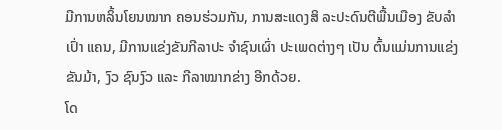ມີການຫລິ້ນໂຍນໝາກ ຄອນຮ່ວມກັນ, ການສະແດງສິ ລະປະດົນຕີພື້ນເມືອງ ຂັບລຳເປົ່າ ແຄນ, ມີການແຂ່ງຂັນກີລາປະ ຈຳຊົນເຜົ່າ ປະເພດຕ່າງໆ ເປັນ ຕົ້ນແມ່ນການແຂ່ງຂັນມ້າ, ງົວ ຊົນງົວ ແລະ ກີລາໝາກຂ່າງ ອີກດ້ວຍ.
ໂດ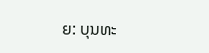ຍ: ບຸນທະ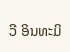ວີ ອິນທະມິ